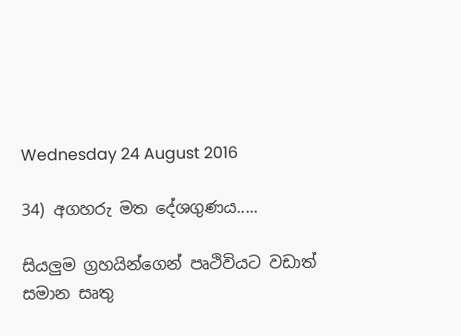Wednesday 24 August 2016

34) අගහරු මත දේශගුණය.....

සියලුම ග්‍රහයින්ගෙන් පෘථිවියට වඩාත් සමාන සෘතු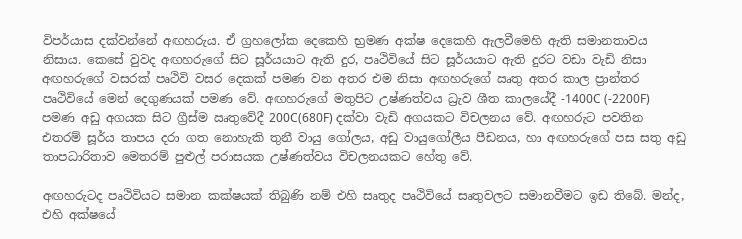විපර්යාස දක්වන්නේ අඟහරුය. ඒ ග්‍රහලෝක දෙකෙහි භ්‍රමණ අක්ෂ දෙකෙහි ඇලවීමෙහි ඇති සමානතාවය නිසාය. කෙසේ වුවද අඟහරුගේ සිට සූර්යයාට ඇති දුර, පෘථිවියේ සිට සූර්යයාට ඇති දුරට වඩා වැඩි නිසා අඟහරුගේ වසරක් පෘථිවි වසර දෙකක් පමණ වන අතර එම නිසා අඟහරුගේ ඍතු අතර කාල ප්‍රාන්තර පෘථිවියේ මෙන් දෙගුණයක් පමණ වේ. අඟහරුගේ මතුපිට උෂ්ණත්වය ධ්‍රැව ශීත කාලයේදී -1400C (-2200F) පමණ අඩු අගයක සිට ග්‍රීස්ම ඍතුවේදී 200C(680F) දක්වා වැඩි අගයකට විචලනය වේ. අඟහරුට පවතින එතරම් සූර්ය තාපය දරා ගත නොහැකි තුනී වායු ගෝලය, අඩු වායුගෝලීය පීඩනය, හා අඟහරුගේ පස සතු අඩු තාපධාරිතාව මෙතරම් පුළුල් පරාසයක උෂ්ණත්වය විචලනයකට හේතු වේ.

අඟහරුටද පෘථිවියට සමාන කක්ෂයක් තිබුණි නම් එහි සෘතුද පෘථිවියේ සෘතුවලට සමානවීමට ඉඩ තිබේ. මන්ද, එහි අක්ෂයේ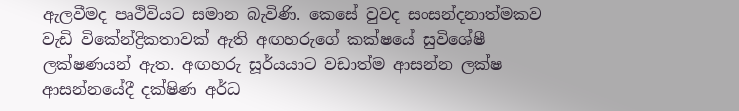ඇලවීමද පෘථිවියට සමාන බැවිණි. කෙසේ වුවද සංසන්දනාත්මකව වැඩි විකේන්ද්‍රිකතාවක් ඇති අඟහරුගේ කක්ෂයේ සුවිශේෂී ලක්ෂණයන් ඇත. අඟහරු සූර්යයාට වඩාත්ම ආසන්න ලක්ෂ ආසන්නයේදී දක්ෂිණ අර්ධ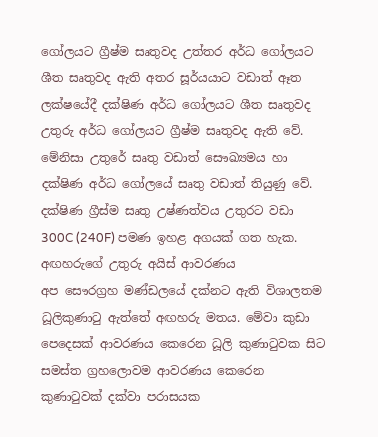ගෝලයට ග්‍රීෂ්ම සෘතුවද උත්තර අර්ධ ගෝලයට ශීත සෘතුවද ඇති අතර සූර්යය‍ාට වඩාත් ඈත ලක්ෂයේදී දක්ෂිණ අර්ධ ගෝලයට ශීත සෘතුවද උතුරු අර්ධ ගෝලයට ග්‍රීෂ්ම සෘතුවද ඇති වේ. මේනිසා උතුරේ සෘතු වඩාත් සෞඛ්‍යමය හා දක්ෂිණ අර්ධ ගෝලයේ සෘතු වඩාත් තියුණු වේ. දක්ෂිණ ග්‍රීස්ම සෘතු උෂ්ණත්වය උතුරට වඩා 300C (240F) පමණ ඉහළ අගයක් ගත හැක.
අඟහරුගේ උතුරු අයිස් ආවරණය
අප සෞරග්‍රහ මණ්ඩලයේ දක්නට ඇති විශාලතම ධූලිකුණාටු ඇත්තේ අඟහරු මතය. මේවා කුඩා පෙදෙසක් ආවරණය කෙරෙන ධූලි කුණාටුවක සිට සමස්ත ග්‍රහලොවම ආවරණය කෙරෙන කුණාටුවක් දක්වා පරාසයක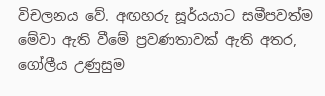විචලන‍ය වේ. අඟහරු සූර්යයාට සමීපවත්ම මේවා ඇති වීමේ ප්‍රවණතාවක් ඇති අතර, ගෝලීය උණුසුම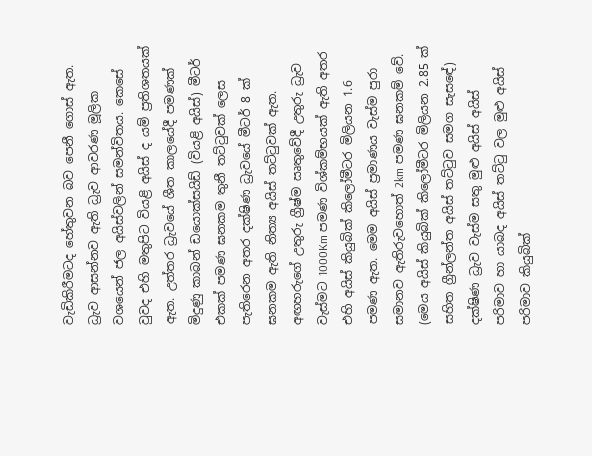වැඩිකිරීමටද හේතුවන බව පෙනී ගොස් ඇත.
ධ්‍රැව ආසන්නව ඇති ධ්‍රැව ආවරණ මූලික වශයෙන් ජල අයිස්වලින් සමන්විතය. කෙසේ වුවද එහි මතුපිට වියළි අයිස් ද යම් ප්‍රතිශතයක් ඇත. උත්තර ධ්‍රැවයේ ශීත කාලයේදී පමණක් මිදුණු කාබන් ඩයොක්සයිඩ් (වියළි අයිස්) මීටර් එකක් පමණ ඝනකම තුනී තට්ටුවක් ලෙස පැතිරෙන අතර දක්ෂිණ ධ්‍රැවයේ මීටර් 8 ක් ඝනකම ඇති නිත්‍ය අයිස් තට්ටුවක් ඇත. අඟහරුගේ උතුරු ග්‍රීෂ්ම ඍතුවේදී උතුරු ධ්‍රැව වැස්මට 1000Km පමණ විශ්කම්භයක් ඇති අතර එහි අයිස් කියුබික් කිලෝමීටර මිලියන 1.6 පමණ ඇත. මෙම අයිස් ප්‍රමාණය වැස්ම පුරා සමානව ඇතිරුවහොත් 2km පමණ ඝනකම් වේ. (මෙය අයිස් කියුබික් කිලෝමීටර මිලියන 2.85 ක් සහිත ග්‍රීන්ලන්ත අයිස් තට්ටුව සමග සැස‍ඳේ) දක්ෂිණ ධ්‍රැව වැස්ම සතු මුළු අයිස් අයිස් පරිමාව හා යාබද අයිස් තට්ටු වල මුළු අයිස් පරිමාව කියුබික්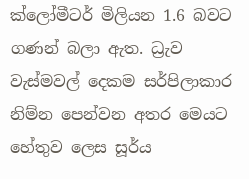ක්ලෝමීටර් මිලියන 1.6 බවට ගණන් බලා ඇත. ධ්‍රැව වැස්මවල් දෙකම සර්පිලාකාර නිම්න පෙන්වන අතර මෙයට හේතුව ලෙස සූර්ය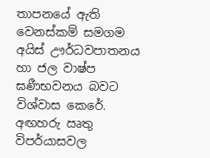තාපනයේ ඇති වෙනස්කම් සමගම අයිස් ඌර්ධවපාතනය හා ජල වාෂ්ප ඝණීභවනය බවට විශ්වාස කෙරේ. අඟහරු ඍතු විපර්යාසවල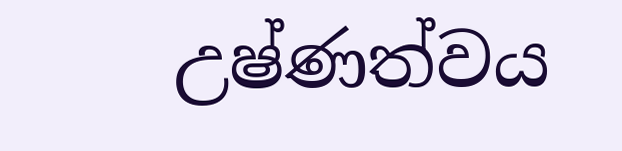උෂ්ණත්වය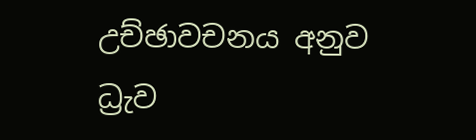උච්ඡාවචනය අනුව ධ්‍රැව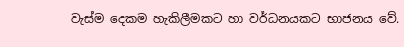වැස්ම දෙකම හැකිලීමකට හා වර්ධනයකට භාජනය වේ.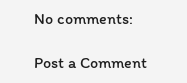No comments:

Post a Comment